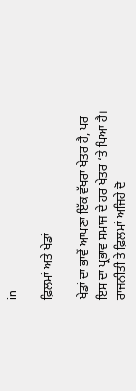in

ਫ਼ਿਲਮਾਂ ਅਤੇ ਖੇਡਾਂ

ਖੇਡਾਂ ਦਾ ਭਾਵੇਂ ਆਪਣਾ ਇੱਕ ਵੱਖਰਾ ਖੇਤਰ ਹੈ, ਪਰ ਇਸ ਦਾ ਪ੍ਰਭਾਵ ਸਮਾਜ ਦੇ ਹਰ ਖੇਤਰ ‘ਤੇ ਪਿਆ ਹੈ। ਰਾਜਨੀਤੀ ਤੇ ਫ਼ਿਲਮਾਂ ਅਜਿਹੇ ਦੋ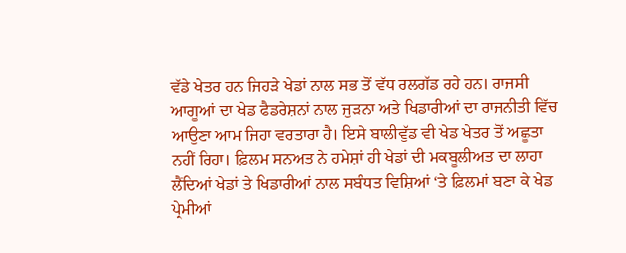ਵੱਡੇ ਖੇਤਰ ਹਨ ਜਿਹੜੇ ਖੇਡਾਂ ਨਾਲ ਸਭ ਤੋਂ ਵੱਧ ਰਲਗੱਡ ਰਹੇ ਹਨ। ਰਾਜਸੀ ਆਗੂਆਂ ਦਾ ਖੇਡ ਫੈਡਰੇਸ਼ਨਾਂ ਨਾਲ ਜੁੜਨਾ ਅਤੇ ਖਿਡਾਰੀਆਂ ਦਾ ਰਾਜਨੀਤੀ ਵਿੱਚ ਆਉਣਾ ਆਮ ਜਿਹਾ ਵਰਤਾਰਾ ਹੈ। ਇਸੇ ਬਾਲੀਵੁੱਡ ਵੀ ਖੇਡ ਖੇਤਰ ਤੋਂ ਅਛੂਤਾ ਨਹੀਂ ਰਿਹਾ। ਫ਼ਿਲਮ ਸਨਅਤ ਨੇ ਹਮੇਸ਼ਾਂ ਹੀ ਖੇਡਾਂ ਦੀ ਮਕਬੂਲੀਅਤ ਦਾ ਲਾਹਾ ਲੈਂਦਿਆਂ ਖੇਡਾਂ ਤੇ ਖਿਡਾਰੀਆਂ ਨਾਲ ਸਬੰਧਤ ਵਿਸ਼ਿਆਂ ‘ਤੇ ਫ਼ਿਲਮਾਂ ਬਣਾ ਕੇ ਖੇਡ ਪ੍ਰੇਮੀਆਂ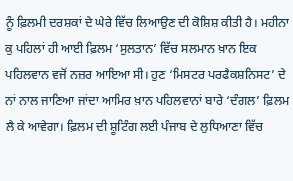ਨੂੰ ਫ਼ਿਲਮੀ ਦਰਸ਼ਕਾਂ ਦੇ ਘੇਰੇ ਵਿੱਚ ਲਿਆਉਣ ਦੀ ਕੋਸ਼ਿਸ਼ ਕੀਤੀ ਹੈ। ਮਹੀਨਾ ਕੁ ਪਹਿਲਾਂ ਹੀ ਆਈ ਫ਼ਿਲਮ ‘ਸੁਲਤਾਨ’ ਵਿੱਚ ਸਲਮਾਨ ਖ਼ਾਨ ਇਕ ਪਹਿਲਵਾਨ ਵਜੋਂ ਨਜ਼ਰ ਆਇਆ ਸੀ। ਹੁਣ ‘ਮਿਸਟਰ ਪਰਫੈਕਸ਼ਨਿਸਟ’ ਦੇ ਨਾਂ ਨਾਲ ਜਾਣਿਆ ਜਾਂਦਾ ਆਮਿਰ ਖ਼ਾਨ ਪਹਿਲਵਾਨਾਂ ਬਾਰੇ ‘ਦੰਗਲ’ ਫ਼ਿਲਮ ਲੈ ਕੇ ਆਵੇਗਾ। ਫ਼ਿਲਮ ਦੀ ਸ਼ੂਟਿੰਗ ਲਈ ਪੰਜਾਬ ਦੇ ਲੁਧਿਆਣਾ ਵਿੱਚ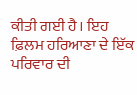ਕੀਤੀ ਗਈ ਹੈ। ਇਹ ਫ਼ਿਲਮ ਹਰਿਆਣਾ ਦੇ ਇੱਕ ਪਰਿਵਾਰ ਦੀ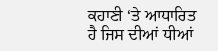ਕਹਾਣੀ ‘ਤੇ ਆਧਾਰਿਤ ਹੈ ਜਿਸ ਦੀਆਂ ਧੀਆਂ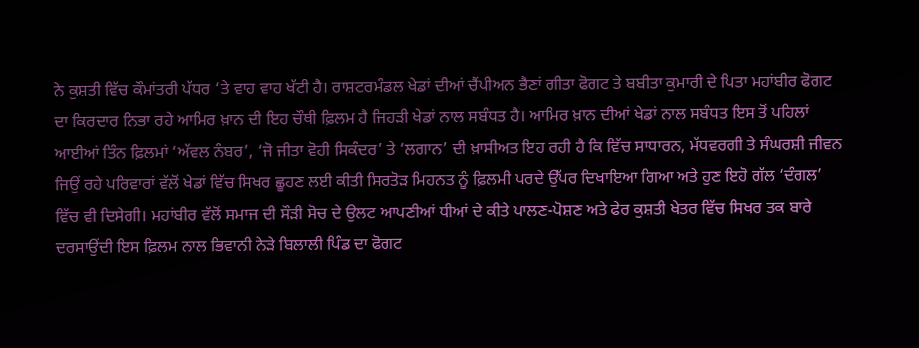ਨੇ ਕੁਸ਼ਤੀ ਵਿੱਚ ਕੌਮਾਂਤਰੀ ਪੱਧਰ ‘ਤੇ ਵਾਹ ਵਾਹ ਖੱਟੀ ਹੈ। ਰਾਸ਼ਟਰਮੰਡਲ ਖੇਡਾਂ ਦੀਆਂ ਚੈਂਪੀਅਨ ਭੈਣਾਂ ਗੀਤਾ ਫੋਗਟ ਤੇ ਬਬੀਤਾ ਕੁਮਾਰੀ ਦੇ ਪਿਤਾ ਮਹਾਂਬੀਰ ਫੋਗਟ ਦਾ ਕਿਰਦਾਰ ਨਿਭਾ ਰਹੇ ਆਮਿਰ ਖ਼ਾਨ ਦੀ ਇਹ ਚੌਥੀ ਫ਼ਿਲਮ ਹੈ ਜਿਹੜੀ ਖੇਡਾਂ ਨਾਲ ਸਬੰਧਤ ਹੈ। ਆਮਿਰ ਖ਼ਾਨ ਦੀਆਂ ਖੇਡਾਂ ਨਾਲ ਸਬੰਧਤ ਇਸ ਤੋਂ ਪਹਿਲਾਂ ਆਈਆਂ ਤਿੰਨ ਫ਼ਿਲਮਾਂ ‘ਅੱਵਲ ਨੰਬਰ’, ‘ਜੋ ਜੀਤਾ ਵੋਹੀ ਸਿਕੰਦਰ’ ਤੇ ‘ਲਗਾਨ’ ਦੀ ਖ਼ਾਸੀਅਤ ਇਹ ਰਹੀ ਹੈ ਕਿ ਵਿੱਚ ਸਾਧਾਰਨ, ਮੱਧਵਰਗੀ ਤੇ ਸੰਘਰਸ਼ੀ ਜੀਵਨ ਜਿਉਂ ਰਹੇ ਪਰਿਵਾਰਾਂ ਵੱਲੋਂ ਖੇਡਾਂ ਵਿੱਚ ਸਿਖਰ ਛੂਹਣ ਲਈ ਕੀਤੀ ਸਿਰਤੋੜ ਮਿਹਨਤ ਨੂੰ ਫ਼ਿਲਮੀ ਪਰਦੇ ਉੱਪਰ ਦਿਖਾਇਆ ਗਿਆ ਅਤੇ ਹੁਣ ਇਹੋ ਗੱਲ ‘ਦੰਗਲ’ ਵਿੱਚ ਵੀ ਦਿਸੇਗੀ। ਮਹਾਂਬੀਰ ਵੱਲੋਂ ਸਮਾਜ ਦੀ ਸੌੜੀ ਸੋਚ ਦੇ ਉਲਟ ਆਪਣੀਆਂ ਧੀਆਂ ਦੇ ਕੀਤੇ ਪਾਲਣ-ਪੋਸ਼ਣ ਅਤੇ ਫੇਰ ਕੁਸ਼ਤੀ ਖੇਤਰ ਵਿੱਚ ਸਿਖਰ ਤਕ ਬਾਰੇ ਦਰਸਾਉਂਦੀ ਇਸ ਫ਼ਿਲਮ ਨਾਲ ਭਿਵਾਨੀ ਨੇੜੇ ਬਿਲਾਲੀ ਪਿੰਡ ਦਾ ਫੋਗਟ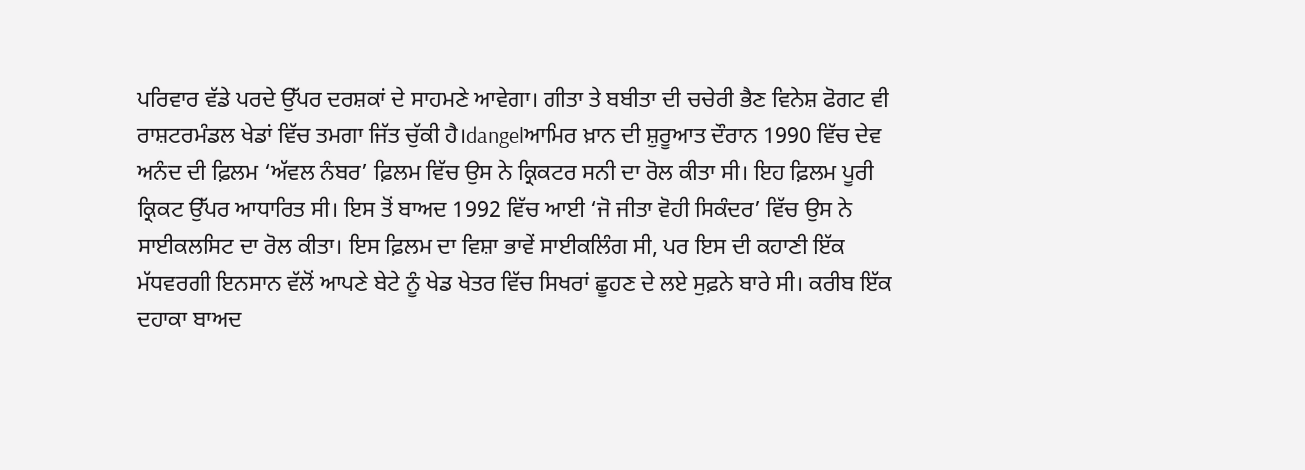ਪਰਿਵਾਰ ਵੱਡੇ ਪਰਦੇ ਉੱਪਰ ਦਰਸ਼ਕਾਂ ਦੇ ਸਾਹਮਣੇ ਆਵੇਗਾ। ਗੀਤਾ ਤੇ ਬਬੀਤਾ ਦੀ ਚਚੇਰੀ ਭੈਣ ਵਿਨੇਸ਼ ਫੋਗਟ ਵੀ ਰਾਸ਼ਟਰਮੰਡਲ ਖੇਡਾਂ ਵਿੱਚ ਤਮਗਾ ਜਿੱਤ ਚੁੱਕੀ ਹੈ।dangelਆਮਿਰ ਖ਼ਾਨ ਦੀ ਸ਼ੁਰੂਆਤ ਦੌਰਾਨ 1990 ਵਿੱਚ ਦੇਵ ਅਨੰਦ ਦੀ ਫ਼ਿਲਮ ‘ਅੱਵਲ ਨੰਬਰ’ ਫ਼ਿਲਮ ਵਿੱਚ ਉਸ ਨੇ ਕ੍ਰਿਕਟਰ ਸਨੀ ਦਾ ਰੋਲ ਕੀਤਾ ਸੀ। ਇਹ ਫ਼ਿਲਮ ਪੂਰੀ ਕ੍ਰਿਕਟ ਉੱਪਰ ਆਧਾਰਿਤ ਸੀ। ਇਸ ਤੋਂ ਬਾਅਦ 1992 ਵਿੱਚ ਆਈ ‘ਜੋ ਜੀਤਾ ਵੋਹੀ ਸਿਕੰਦਰ’ ਵਿੱਚ ਉਸ ਨੇ ਸਾਈਕਲਸਿਟ ਦਾ ਰੋਲ ਕੀਤਾ। ਇਸ ਫ਼ਿਲਮ ਦਾ ਵਿਸ਼ਾ ਭਾਵੇਂ ਸਾਈਕਲਿੰਗ ਸੀ, ਪਰ ਇਸ ਦੀ ਕਹਾਣੀ ਇੱਕ ਮੱਧਵਰਗੀ ਇਨਸਾਨ ਵੱਲੋਂ ਆਪਣੇ ਬੇਟੇ ਨੂੰ ਖੇਡ ਖੇਤਰ ਵਿੱਚ ਸਿਖਰਾਂ ਛੂਹਣ ਦੇ ਲਏ ਸੁਫ਼ਨੇ ਬਾਰੇ ਸੀ। ਕਰੀਬ ਇੱਕ ਦਹਾਕਾ ਬਾਅਦ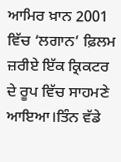ਆਮਿਰ ਖ਼ਾਨ 2001 ਵਿੱਚ ‘ਲਗਾਨ’ ਫ਼ਿਲਮ ਜ਼ਰੀਏ ਇੱਕ ਕ੍ਰਿਕਟਰ ਦੇ ਰੂਪ ਵਿੱਚ ਸਾਹਮਣੇ ਆਇਆ।ਤਿੰਨ ਵੱਡੇ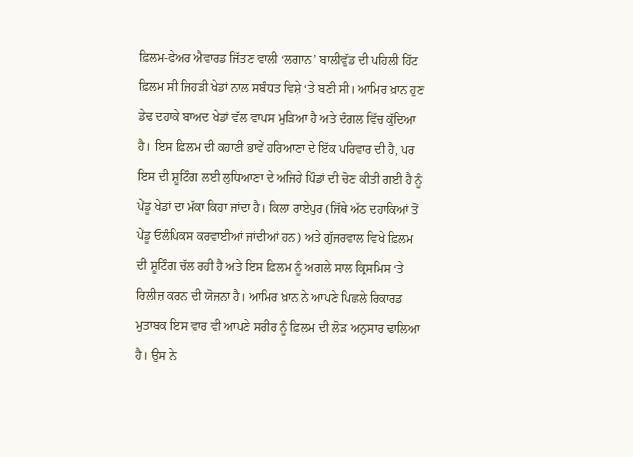ਫ਼ਿਲਮ-ਫੇਅਰ ਐਵਾਰਡ ਜਿੱਤਣ ਵਾਲੀ ‘ਲਗਾਨ’ ਬਾਲੀਵੁੱਡ ਦੀ ਪਹਿਲੀ ਹਿੱਟ ਫ਼ਿਲਮ ਸੀ ਜਿਹੜੀ ਖੇਡਾਂ ਨਾਲ ਸਬੰਧਤ ਵਿਸ਼ੇ ‘ਤੇ ਬਣੀ ਸੀ। ਆਮਿਰ ਖ਼ਾਨ ਹੁਣ ਡੇਢ ਦਹਾਕੇ ਬਾਅਦ ਖੇਡਾਂ ਵੱਲ ਵਾਪਸ ਮੁੜਿਆ ਹੈ ਅਤੇ ਦੰਗਲ ਵਿੱਚ ਕੁੱਦਿਆ ਹੈ। ਇਸ ਫ਼ਿਲਮ ਦੀ ਕਹਾਣੀ ਭਾਵੇਂ ਹਰਿਆਣਾ ਦੇ ਇੱਕ ਪਰਿਵਾਰ ਦੀ ਹੈ, ਪਰ ਇਸ ਦੀ ਸ਼ੂਟਿੰਗ ਲਈ ਲੁਧਿਆਣਾ ਦੇ ਅਜਿਹੇ ਪਿੰਡਾਂ ਦੀ ਚੋਣ ਕੀਤੀ ਗਈ ਹੈ ਨੂੰ ਪੇਂਡੂ ਖੇਡਾਂ ਦਾ ਮੱਕਾ ਕਿਹਾ ਜਾਂਦਾ ਹੈ। ਕਿਲਾ ਰਾਏਪੁਰ (ਜਿੱਥੇ ਅੱਠ ਦਹਾਕਿਆਂ ਤੋਂ ਪੇਂਡੂ ਓਲੰਪਿਕਸ ਕਰਵਾਈਆਂ ਜਾਂਦੀਆਂ ਹਨ) ਅਤੇ ਗੁੱਜਰਵਾਲ ਵਿਖੇ ਫ਼ਿਲਮ ਦੀ ਸ਼ੂਟਿੰਗ ਚੱਲ ਰਹੀ ਹੈ ਅਤੇ ਇਸ ਫ਼ਿਲਮ ਨੂੰ ਅਗਲੇ ਸਾਲ ਕ੍ਰਿਸਮਿਸ ‘ਤੇ ਰਿਲੀਜ਼ ਕਰਨ ਦੀ ਯੋਜਨਾ ਹੈ। ਆਮਿਰ ਖ਼ਾਨ ਨੇ ਆਪਣੇ ਪਿਛਲੇ ਰਿਕਾਰਡ ਮੁਤਾਬਕ ਇਸ ਵਾਰ ਵੀ ਆਪਣੇ ਸਰੀਰ ਨੂੰ ਫ਼ਿਲਮ ਦੀ ਲੋੜ ਅਨੁਸਾਰ ਢਾਲਿਆ ਹੈ। ਉਸ ਨੇ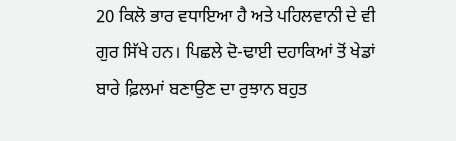20 ਕਿਲੋ ਭਾਰ ਵਧਾਇਆ ਹੈ ਅਤੇ ਪਹਿਲਵਾਨੀ ਦੇ ਵੀ ਗੁਰ ਸਿੱਖੇ ਹਨ। ਪਿਛਲੇ ਦੋ-ਢਾਈ ਦਹਾਕਿਆਂ ਤੋਂ ਖੇਡਾਂ ਬਾਰੇ ਫ਼ਿਲਮਾਂ ਬਣਾਉਣ ਦਾ ਰੁਝਾਨ ਬਹੁਤ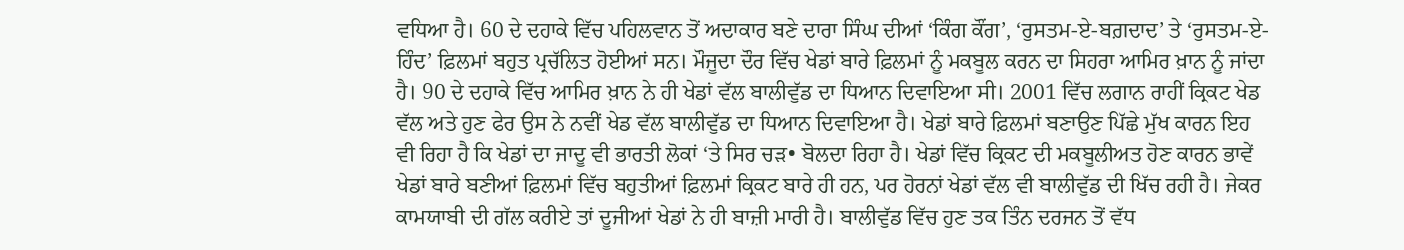ਵਧਿਆ ਹੈ। 60 ਦੇ ਦਹਾਕੇ ਵਿੱਚ ਪਹਿਲਵਾਨ ਤੋਂ ਅਦਾਕਾਰ ਬਣੇ ਦਾਰਾ ਸਿੰਘ ਦੀਆਂ ‘ਕਿੰਗ ਕੌਂਗ’, ‘ਰੁਸਤਮ-ਏ-ਬਗ਼ਦਾਦ’ ਤੇ ‘ਰੁਸਤਮ-ਏ-ਹਿੰਦ’ ਫ਼ਿਲਮਾਂ ਬਹੁਤ ਪ੍ਰਚੱਲਿਤ ਹੋਈਆਂ ਸਨ। ਮੌਜੂਦਾ ਦੌਰ ਵਿੱਚ ਖੇਡਾਂ ਬਾਰੇ ਫ਼ਿਲਮਾਂ ਨੂੰ ਮਕਬੂਲ ਕਰਨ ਦਾ ਸਿਹਰਾ ਆਮਿਰ ਖ਼ਾਨ ਨੂੰ ਜਾਂਦਾ ਹੈ। 90 ਦੇ ਦਹਾਕੇ ਵਿੱਚ ਆਮਿਰ ਖ਼ਾਨ ਨੇ ਹੀ ਖੇਡਾਂ ਵੱਲ ਬਾਲੀਵੁੱਡ ਦਾ ਧਿਆਨ ਦਿਵਾਇਆ ਸੀ। 2001 ਵਿੱਚ ਲਗਾਨ ਰਾਹੀਂ ਕ੍ਰਿਕਟ ਖੇਡ ਵੱਲ ਅਤੇ ਹੁਣ ਫੇਰ ਉਸ ਨੇ ਨਵੀਂ ਖੇਡ ਵੱਲ ਬਾਲੀਵੁੱਡ ਦਾ ਧਿਆਨ ਦਿਵਾਇਆ ਹੈ। ਖੇਡਾਂ ਬਾਰੇ ਫ਼ਿਲਮਾਂ ਬਣਾਉਣ ਪਿੱਛੇ ਮੁੱਖ ਕਾਰਨ ਇਹ ਵੀ ਰਿਹਾ ਹੈ ਕਿ ਖੇਡਾਂ ਦਾ ਜਾਦੂ ਵੀ ਭਾਰਤੀ ਲੋਕਾਂ ‘ਤੇ ਸਿਰ ਚੜ• ਬੋਲਦਾ ਰਿਹਾ ਹੈ। ਖੇਡਾਂ ਵਿੱਚ ਕ੍ਰਿਕਟ ਦੀ ਮਕਬੂਲੀਅਤ ਹੋਣ ਕਾਰਨ ਭਾਵੇਂ ਖੇਡਾਂ ਬਾਰੇ ਬਣੀਆਂ ਫ਼ਿਲਮਾਂ ਵਿੱਚ ਬਹੁਤੀਆਂ ਫ਼ਿਲਮਾਂ ਕ੍ਰਿਕਟ ਬਾਰੇ ਹੀ ਹਨ, ਪਰ ਹੋਰਨਾਂ ਖੇਡਾਂ ਵੱਲ ਵੀ ਬਾਲੀਵੁੱਡ ਦੀ ਖਿੱਚ ਰਹੀ ਹੈ। ਜੇਕਰ ਕਾਮਯਾਬੀ ਦੀ ਗੱਲ ਕਰੀਏ ਤਾਂ ਦੂਜੀਆਂ ਖੇਡਾਂ ਨੇ ਹੀ ਬਾਜ਼ੀ ਮਾਰੀ ਹੈ। ਬਾਲੀਵੁੱਡ ਵਿੱਚ ਹੁਣ ਤਕ ਤਿੰਨ ਦਰਜਨ ਤੋਂ ਵੱਧ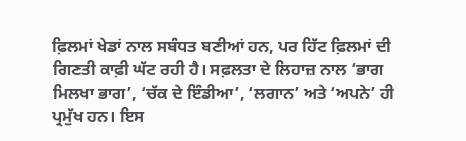ਫ਼ਿਲਮਾਂ ਖੇਡਾਂ ਨਾਲ ਸਬੰਧਤ ਬਣੀਆਂ ਹਨ, ਪਰ ਹਿੱਟ ਫ਼ਿਲਮਾਂ ਦੀ ਗਿਣਤੀ ਕਾਫ਼ੀ ਘੱਟ ਰਹੀ ਹੈ। ਸਫ਼ਲਤਾ ਦੇ ਲਿਹਾਜ਼ ਨਾਲ ‘ਭਾਗ ਮਿਲਖਾ ਭਾਗ’, ‘ਚੱਕ ਦੇ ਇੰਡੀਆ’, ‘ਲਗਾਨ’ ਅਤੇ ‘ਅਪਨੇ’ ਹੀ ਪ੍ਰਮੁੱਖ ਹਨ। ਇਸ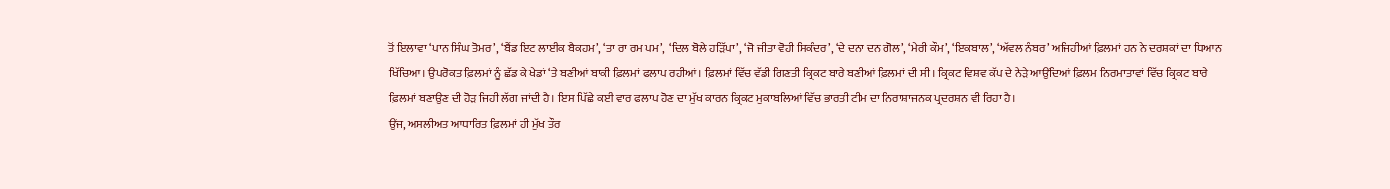ਤੋਂ ਇਲਾਵਾ ‘ਪਾਨ ਸਿੰਘ ਤੋਮਰ’, ‘ਬੈਂਡ ਇਟ ਲਾਈਕ ਬੈਕਹਮ’, ‘ਤਾ ਰਾ ਰਮ ਪਮ’,  ‘ਦਿਲ ਬੋਲੇ ਹੜਿੱਪਾ’, ‘ਜੋ ਜੀਤਾ ਵੋਹੀ ਸਿਕੰਦਰ’, ‘ਦੇ ਦਨਾ ਦਨ ਗੋਲ’, ‘ਮੇਰੀ ਕੌਮ’, ‘ਇਕਬਾਲ’, ‘ਅੱਵਲ ਨੰਬਰ’ ਅਜਿਹੀਆਂ ਫ਼ਿਲਮਾਂ ਹਨ ਨੇ ਦਰਸ਼ਕਾਂ ਦਾ ਧਿਆਨ ਖਿੱਚਿਆ। ਉਪਰੋਕਤ ਫ਼ਿਲਮਾਂ ਨੂੰ ਛੱਡ ਕੇ ਖੇਡਾਂ ‘ਤੇ ਬਣੀਆਂ ਬਾਕੀ ਫ਼ਿਲਮਾਂ ਫਲਾਪ ਰਹੀਆਂ। ਫ਼ਿਲਮਾਂ ਵਿੱਚ ਵੱਡੀ ਗਿਣਤੀ ਕ੍ਰਿਕਟ ਬਾਰੇ ਬਣੀਆਂ ਫ਼ਿਲਮਾਂ ਦੀ ਸੀ। ਕ੍ਰਿਕਟ ਵਿਸ਼ਵ ਕੱਪ ਦੇ ਨੇੜੇ ਆਉਂਦਿਆਂ ਫ਼ਿਲਮ ਨਿਰਮਾਤਾਵਾਂ ਵਿੱਚ ਕ੍ਰਿਕਟ ਬਾਰੇ ਫ਼ਿਲਮਾਂ ਬਣਾਉਣ ਦੀ ਹੋੜ ਜਿਹੀ ਲੱਗ ਜਾਂਦੀ ਹੈ। ਇਸ ਪਿੱਛੇ ਕਈ ਵਾਰ ਫਲਾਪ ਹੋਣ ਦਾ ਮੁੱਖ ਕਾਰਨ ਕ੍ਰਿਕਟ ਮੁਕਾਬਲਿਆਂ ਵਿੱਚ ਭਾਰਤੀ ਟੀਮ ਦਾ ਨਿਰਾਸ਼ਾਜਨਕ ਪ੍ਰਦਰਸ਼ਨ ਵੀ ਰਿਹਾ ਹੈ।
ਉਂਜ, ਅਸਲੀਅਤ ਆਧਾਰਿਤ ਫ਼ਿਲਮਾਂ ਹੀ ਮੁੱਖ ਤੌਰ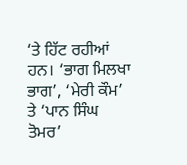‘ਤੇ ਹਿੱਟ ਰਹੀਆਂ ਹਨ। ‘ਭਾਗ ਮਿਲਖਾ ਭਾਗ’, ‘ਮੇਰੀ ਕੌਮ’ ਤੇ ‘ਪਾਨ ਸਿੰਘ ਤੋਮਰ’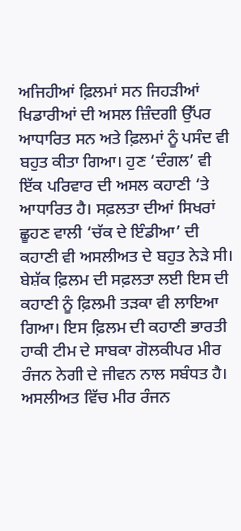ਅਜਿਹੀਆਂ ਫ਼ਿਲਮਾਂ ਸਨ ਜਿਹੜੀਆਂ ਖਿਡਾਰੀਆਂ ਦੀ ਅਸਲ ਜ਼ਿੰਦਗੀ ਉੱਪਰ ਆਧਾਰਿਤ ਸਨ ਅਤੇ ਫ਼ਿਲਮਾਂ ਨੂੰ ਪਸੰਦ ਵੀ ਬਹੁਤ ਕੀਤਾ ਗਿਆ। ਹੁਣ ‘ਦੰਗਲ’ ਵੀ ਇੱਕ ਪਰਿਵਾਰ ਦੀ ਅਸਲ ਕਹਾਣੀ ‘ਤੇ ਆਧਾਰਿਤ ਹੈ। ਸਫ਼ਲਤਾ ਦੀਆਂ ਸਿਖਰਾਂ ਛੂਹਣ ਵਾਲੀ ‘ਚੱਕ ਦੇ ਇੰਡੀਆ’ ਦੀ ਕਹਾਣੀ ਵੀ ਅਸਲੀਅਤ ਦੇ ਬਹੁਤ ਨੇੜੇ ਸੀ। ਬੇਸ਼ੱਕ ਫ਼ਿਲਮ ਦੀ ਸਫ਼ਲਤਾ ਲਈ ਇਸ ਦੀ ਕਹਾਣੀ ਨੂੰ ਫ਼ਿਲਮੀ ਤੜਕਾ ਵੀ ਲਾਇਆ ਗਿਆ। ਇਸ ਫ਼ਿਲਮ ਦੀ ਕਹਾਣੀ ਭਾਰਤੀ ਹਾਕੀ ਟੀਮ ਦੇ ਸਾਬਕਾ ਗੋਲਕੀਪਰ ਮੀਰ ਰੰਜਨ ਨੇਗੀ ਦੇ ਜੀਵਨ ਨਾਲ ਸਬੰਧਤ ਹੈ। ਅਸਲੀਅਤ ਵਿੱਚ ਮੀਰ ਰੰਜਨ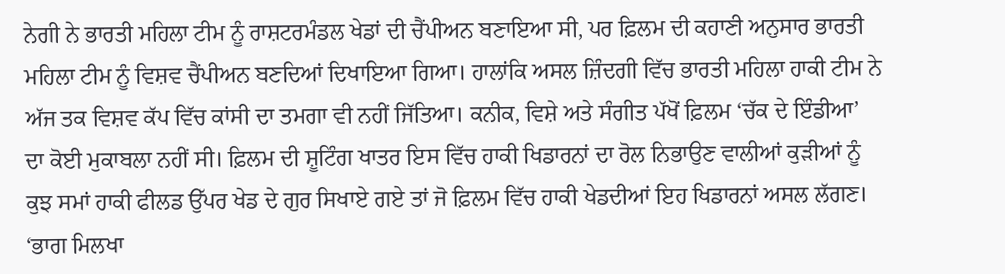ਨੇਗੀ ਨੇ ਭਾਰਤੀ ਮਹਿਲਾ ਟੀਮ ਨੂੰ ਰਾਸ਼ਟਰਮੰਡਲ ਖੇਡਾਂ ਦੀ ਚੈਂਪੀਅਨ ਬਣਾਇਆ ਸੀ, ਪਰ ਫ਼ਿਲਮ ਦੀ ਕਹਾਣੀ ਅਨੁਸਾਰ ਭਾਰਤੀ ਮਹਿਲਾ ਟੀਮ ਨੂੰ ਵਿਸ਼ਵ ਚੈਂਪੀਅਨ ਬਣਦਿਆਂ ਦਿਖਾਇਆ ਗਿਆ। ਹਾਲਾਂਕਿ ਅਸਲ ਜ਼ਿੰਦਗੀ ਵਿੱਚ ਭਾਰਤੀ ਮਹਿਲਾ ਹਾਕੀ ਟੀਮ ਨੇ ਅੱਜ ਤਕ ਵਿਸ਼ਵ ਕੱਪ ਵਿੱਚ ਕਾਂਸੀ ਦਾ ਤਮਗਾ ਵੀ ਨਹੀਂ ਜਿੱਤਿਆ। ਕਨੀਕ, ਵਿਸ਼ੇ ਅਤੇ ਸੰਗੀਤ ਪੱਖੋਂ ਫ਼ਿਲਮ ‘ਚੱਕ ਦੇ ਇੰਡੀਆ’ ਦਾ ਕੋਈ ਮੁਕਾਬਲਾ ਨਹੀਂ ਸੀ। ਫ਼ਿਲਮ ਦੀ ਸ਼ੂਟਿੰਗ ਖਾਤਰ ਇਸ ਵਿੱਚ ਹਾਕੀ ਖਿਡਾਰਨਾਂ ਦਾ ਰੋਲ ਨਿਭਾਉਣ ਵਾਲੀਆਂ ਕੁੜੀਆਂ ਨੂੰ ਕੁਝ ਸਮਾਂ ਹਾਕੀ ਫੀਲਡ ਉੱਪਰ ਖੇਡ ਦੇ ਗੁਰ ਸਿਖਾਏ ਗਏ ਤਾਂ ਜੋ ਫ਼ਿਲਮ ਵਿੱਚ ਹਾਕੀ ਖੇਡਦੀਆਂ ਇਹ ਖਿਡਾਰਨਾਂ ਅਸਲ ਲੱਗਣ। ‘ਭਾਗ ਮਿਲਖਾ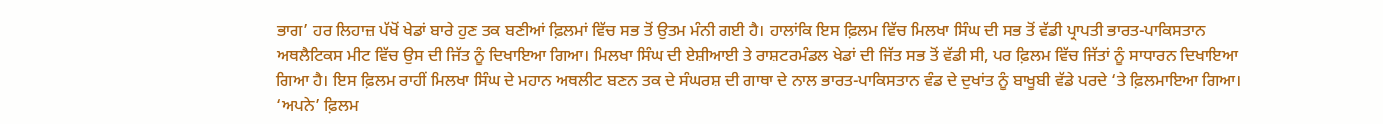ਭਾਗ’ ਹਰ ਲਿਹਾਜ਼ ਪੱਖੋਂ ਖੇਡਾਂ ਬਾਰੇ ਹੁਣ ਤਕ ਬਣੀਆਂ ਫ਼ਿਲਮਾਂ ਵਿੱਚ ਸਭ ਤੋਂ ਉਤਮ ਮੰਨੀ ਗਈ ਹੈ। ਹਾਲਾਂਕਿ ਇਸ ਫ਼ਿਲਮ ਵਿੱਚ ਮਿਲਖਾ ਸਿੰਘ ਦੀ ਸਭ ਤੋਂ ਵੱਡੀ ਪ੍ਰਾਪਤੀ ਭਾਰਤ-ਪਾਕਿਸਤਾਨ ਅਥਲੈਟਿਕਸ ਮੀਟ ਵਿੱਚ ਉਸ ਦੀ ਜਿੱਤ ਨੂੰ ਦਿਖਾਇਆ ਗਿਆ। ਮਿਲਖਾ ਸਿੰਘ ਦੀ ਏਸ਼ੀਆਈ ਤੇ ਰਾਸ਼ਟਰਮੰਡਲ ਖੇਡਾਂ ਦੀ ਜਿੱਤ ਸਭ ਤੋਂ ਵੱਡੀ ਸੀ, ਪਰ ਫ਼ਿਲਮ ਵਿੱਚ ਜਿੱਤਾਂ ਨੂੰ ਸਾਧਾਰਨ ਦਿਖਾਇਆ ਗਿਆ ਹੈ। ਇਸ ਫ਼ਿਲਮ ਰਾਹੀਂ ਮਿਲਖਾ ਸਿੰਘ ਦੇ ਮਹਾਨ ਅਥਲੀਟ ਬਣਨ ਤਕ ਦੇ ਸੰਘਰਸ਼ ਦੀ ਗਾਥਾ ਦੇ ਨਾਲ ਭਾਰਤ-ਪਾਕਿਸਤਾਨ ਵੰਡ ਦੇ ਦੁਖਾਂਤ ਨੂੰ ਬਾਖੂਬੀ ਵੱਡੇ ਪਰਦੇ ‘ਤੇ ਫ਼ਿਲਮਾਇਆ ਗਿਆ। ‘ਅਪਨੇ’ ਫ਼ਿਲਮ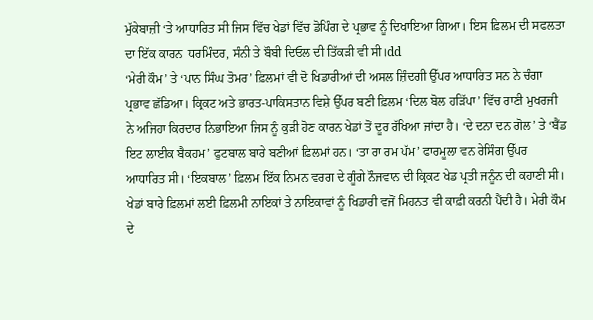ਮੁੱਕੇਬਾਜ਼ੀ ‘ਤੇ ਆਧਾਰਿਤ ਸੀ ਜਿਸ ਵਿੱਚ ਖੇਡਾਂ ਵਿੱਚ ਡੋਪਿੰਗ ਦੇ ਪ੍ਰਭਾਵ ਨੂੰ ਦਿਖਾਇਆ ਗਿਆ। ਇਸ ਫ਼ਿਲਮ ਦੀ ਸਫਲਤਾ ਦਾ ਇੱਕ ਕਾਰਨ  ਧਰਮਿੰਦਰ, ਸੰਨੀ ਤੇ ਬੌਬੀ ਦਿਓਲ ਦੀ ਤਿੱਕੜੀ ਵੀ ਸੀ।dd
‘ਮੇਰੀ ਕੌਮ’ ਤੇ ‘ਪਾਨ ਸਿੰਘ ਤੋਮਰ’ ਫ਼ਿਲਮਾਂ ਵੀ ਦੋ ਖਿਡਾਰੀਆਂ ਦੀ ਅਸਲ ਜ਼ਿੰਦਗੀ ਉੱਪਰ ਆਧਾਰਿਤ ਸਨ ਨੇ ਚੰਗਾ ਪ੍ਰਭਾਵ ਛੱਡਿਆ। ਕ੍ਰਿਕਟ ਅਤੇ ਭਾਰਤ-ਪਾਕਿਸਤਾਨ ਵਿਸ਼ੇ ਉੱਪਰ ਬਣੀ ਫ਼ਿਲਮ ‘ਦਿਲ ਬੋਲ ਹੜਿੱਪਾ’ ਵਿੱਚ ਰਾਣੀ ਮੁਖਰਜੀ ਨੇ ਅਜਿਹਾ ਕਿਰਦਾਰ ਨਿਭਾਇਆ ਜਿਸ ਨੂੰ ਕੁੜੀ ਹੋਣ ਕਾਰਨ ਖੇਡਾਂ ਤੋਂ ਦੂਰ ਰੱਖਿਆ ਜਾਂਦਾ ਹੈ। ‘ਦੇ ਦਨਾ ਦਨ ਗੋਲ’ ਤੇ ‘ਬੈਂਡ ਇਟ ਲਾਈਕ ਬੈਕਹਮ’ ਫੁਟਬਾਲ ਬਾਰੇ ਬਣੀਆਂ ਫ਼ਿਲਮਾਂ ਹਨ। ‘ਤਾ ਰਾ ਰਮ ਪੱਮ’ ਫਾਰਮੂਲਾ ਵਨ ਰੇਸਿੰਗ ਉੱਪਰ ਆਧਾਰਿਤ ਸੀ। ‘ਇਕਬਾਲ’ ਫ਼ਿਲਮ ਇੱਕ ਨਿਮਨ ਵਰਗ ਦੇ ਗੂੰਗੇ ਨੌਜਵਾਨ ਦੀ ਕ੍ਰਿਕਟ ਖੇਡ ਪ੍ਰਤੀ ਜਨੂੰਨ ਦੀ ਕਹਾਣੀ ਸੀ। ਖੇਡਾਂ ਬਾਰੇ ਫ਼ਿਲਮਾਂ ਲਈ ਫ਼ਿਲਮੀ ਨਾਇਕਾਂ ਤੇ ਨਾਇਕਾਵਾਂ ਨੂੰ ਖਿਡਾਰੀ ਵਜੋਂ ਮਿਹਨਤ ਵੀ ਕਾਫ਼ੀ ਕਰਨੀ ਪੈਂਦੀ ਹੈ। ਮੇਰੀ ਕੌਮ ਦੇ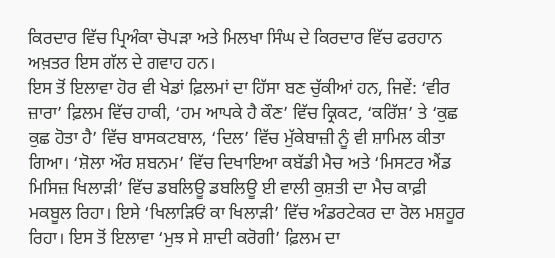ਕਿਰਦਾਰ ਵਿੱਚ ਪ੍ਰਿਅੰਕਾ ਚੋਪੜਾ ਅਤੇ ਮਿਲਖਾ ਸਿੰਘ ਦੇ ਕਿਰਦਾਰ ਵਿੱਚ ਫਰਹਾਨ ਅਖ਼ਤਰ ਇਸ ਗੱਲ ਦੇ ਗਵਾਹ ਹਨ।
ਇਸ ਤੋਂ ਇਲਾਵਾ ਹੋਰ ਵੀ ਖੇਡਾਂ ਫ਼ਿਲਮਾਂ ਦਾ ਹਿੱਸਾ ਬਣ ਚੁੱਕੀਆਂ ਹਨ, ਜਿਵੇਂ: ‘ਵੀਰ ਜ਼ਾਰਾ’ ਫ਼ਿਲਮ ਵਿੱਚ ਹਾਕੀ, ‘ਹਮ ਆਪਕੇ ਹੈ ਕੌਣ’ ਵਿੱਚ ਕ੍ਰਿਕਟ, ‘ਕਰਿੱਸ਼’ ਤੇ ‘ਕੁਛ ਕੁਛ ਹੋਤਾ ਹੈ’ ਵਿੱਚ ਬਾਸਕਟਬਾਲ, ‘ਦਿਲ’ ਵਿੱਚ ਮੁੱਕੇਬਾਜ਼ੀ ਨੂੰ ਵੀ ਸ਼ਾਮਿਲ ਕੀਤਾ ਗਿਆ। ‘ਸ਼ੋਲਾ ਔਰ ਸ਼ਬਨਮ’ ਵਿੱਚ ਦਿਖਾਇਆ ਕਬੱਡੀ ਮੈਚ ਅਤੇ ‘ਮਿਸਟਰ ਐਂਡ ਮਿਸਿਜ਼ ਖਿਲਾੜੀ’ ਵਿੱਚ ਡਬਲਿਊ ਡਬਲਿਊ ਈ ਵਾਲੀ ਕੁਸ਼ਤੀ ਦਾ ਮੈਚ ਕਾਫ਼ੀ ਮਕਬੂਲ ਰਿਹਾ। ਇਸੇ ‘ਖਿਲਾੜਿਓਂ ਕਾ ਖਿਲਾੜੀ’ ਵਿੱਚ ਅੰਡਰਟੇਕਰ ਦਾ ਰੋਲ ਮਸ਼ਹੂਰ ਰਿਹਾ। ਇਸ ਤੋਂ ਇਲਾਵਾ ‘ਮੁਝ ਸੇ ਸ਼ਾਦੀ ਕਰੋਗੀ’ ਫ਼ਿਲਮ ਦਾ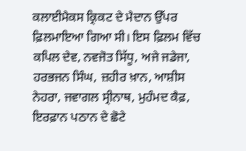ਕਲਾਈਮੈਕਸ ਕ੍ਰਿਕਟ ਦੇ ਮੈਦਾਨ ਉੱਪਰ ਫ਼ਿਲਮਾਇਆ ਗਿਆ ਸੀ। ਇਸ ਫ਼ਿਲਮ ਵਿੱਚ ਕਪਿਲ ਦੇਵ, ਨਵਜੋਤ ਸਿੱਧੂ, ਅਜੇ ਜਡੇਜਾ, ਹਰਭਜਨ ਸਿੰਘ, ਜ਼ਹੀਰ ਖ਼ਾਨ, ਆਸ਼ੀਸ ਨੇਹਰਾ, ਜਵਾਗਲ ਸ੍ਰੀਨਾਥ, ਮੁਹੰਮਦ ਕੈਫ਼, ਇਰਫ਼ਾਨ ਪਠਾਨ ਦੇ ਛੋਟੇ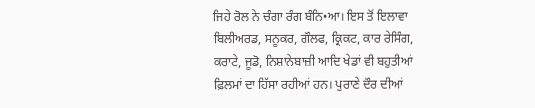ਜਿਹੇ ਰੋਲ ਨੇ ਚੰਗਾ ਰੰਗ ਬੰਨਿ•ਆ। ਇਸ ਤੋਂ ਇਲਾਵਾ ਬਿਲੀਅਰਡ, ਸਨੂਕਰ, ਗੌਲਫ, ਕ੍ਰਿਕਟ, ਕਾਰ ਰੇਸਿੰਗ, ਕਰਾਟੇ, ਜੂਡੋ, ਨਿਸ਼ਾਨੇਬਾਜ਼ੀ ਆਦਿ ਖੇਡਾਂ ਵੀ ਬਹੁਤੀਆਂ ਫ਼ਿਲਮਾਂ ਦਾ ਹਿੱਸਾ ਰਹੀਆਂ ਹਨ। ਪੁਰਾਣੇ ਦੌਰ ਦੀਆਂ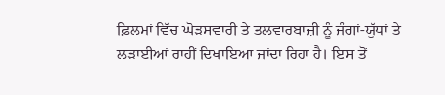ਫ਼ਿਲਮਾਂ ਵਿੱਚ ਘੋੜਸਵਾਰੀ ਤੇ ਤਲਵਾਰਬਾਜ਼ੀ ਨੂੰ ਜੰਗਾਂ-ਯੁੱਧਾਂ ਤੇ ਲੜਾਈਆਂ ਰਾਹੀਂ ਦਿਖਾਇਆ ਜਾਂਦਾ ਰਿਹਾ ਹੈ। ਇਸ ਤੋਂ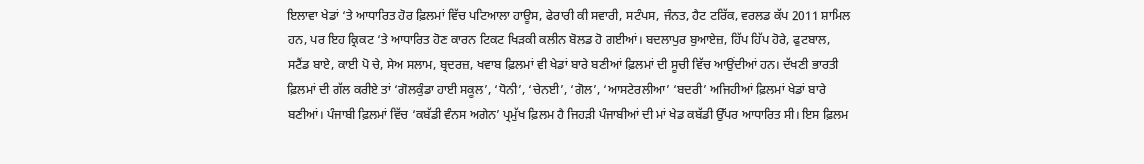ਇਲਾਵਾ ਖੇਡਾਂ ‘ਤੇ ਆਧਾਰਿਤ ਹੋਰ ਫ਼ਿਲਮਾਂ ਵਿੱਚ ਪਟਿਆਲਾ ਹਾਊਸ, ਫੇਰਾਰੀ ਕੀ ਸਵਾਰੀ, ਸਟੰਪਸ, ਜੰਨਤ, ਹੈਟ ਟਰਿੱਕ, ਵਰਲਡ ਕੱਪ 2011 ਸ਼ਾਮਿਲ ਹਨ, ਪਰ ਇਹ ਕ੍ਰਿਕਟ ‘ਤੇ ਆਧਾਰਿਤ ਹੋਣ ਕਾਰਨ ਟਿਕਟ ਖਿੜਕੀ ਕਲੀਨ ਬੋਲਡ ਹੋ ਗਈਆਂ। ਬਦਲਾਪੁਰ ਬੁਆਏਜ਼, ਹਿੱਪ ਹਿੱਪ ਹੋਰੇ, ਫੁਟਬਾਲ, ਸਟੈਂਡ ਬਾਏ, ਕਾਈ ਪੋ ਚੇ, ਸੇਅ ਸਲਾਮ, ਬ੍ਰਦਰਜ਼, ਖਵਾਬ ਫ਼ਿਲਮਾਂ ਵੀ ਖੇਡਾਂ ਬਾਰੇ ਬਣੀਆਂ ਫ਼ਿਲਮਾਂ ਦੀ ਸੂਚੀ ਵਿੱਚ ਆਉਂਦੀਆਂ ਹਨ। ਦੱਖਣੀ ਭਾਰਤੀ ਫ਼ਿਲਮਾਂ ਦੀ ਗੱਲ ਕਰੀਏ ਤਾਂ ‘ਗੋਲਕੁੰਡਾ ਹਾਈ ਸਕੂਲ’, ‘ਧੋਨੀ’, ‘ਚੇਨਈ’, ‘ਗੋਲ’, ‘ਆਸਟੇਰਲੀਆ’ ‘ਬਦਰੀ’ ਅਜਿਹੀਆਂ ਫ਼ਿਲਮਾਂ ਖੇਡਾਂ ਬਾਰੇ ਬਣੀਆਂ। ਪੰਜਾਬੀ ਫ਼ਿਲਮਾਂ ਵਿੱਚ ‘ਕਬੱਡੀ ਵੰਨਸ ਅਗੇਨ’ ਪ੍ਰਮੁੱਖ ਫ਼ਿਲਮ ਹੈ ਜਿਹੜੀ ਪੰਜਾਬੀਆਂ ਦੀ ਮਾਂ ਖੇਡ ਕਬੱਡੀ ਉੱਪਰ ਆਧਾਰਿਤ ਸੀ। ਇਸ ਫ਼ਿਲਮ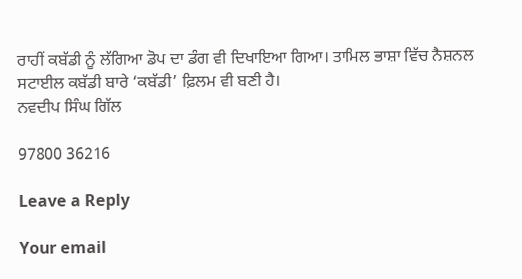ਰਾਹੀਂ ਕਬੱਡੀ ਨੂੰ ਲੱਗਿਆ ਡੋਪ ਦਾ ਡੰਗ ਵੀ ਦਿਖਾਇਆ ਗਿਆ। ਤਾਮਿਲ ਭਾਸ਼ਾ ਵਿੱਚ ਨੈਸ਼ਨਲ ਸਟਾਈਲ ਕਬੱਡੀ ਬਾਰੇ ‘ਕਬੱਡੀ’ ਫ਼ਿਲਮ ਵੀ ਬਣੀ ਹੈ।
ਨਵਦੀਪ ਸਿੰਘ ਗਿੱਲ

97800 36216

Leave a Reply

Your email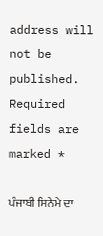address will not be published. Required fields are marked *

ਪੰਜਾਬੀ ਸਿਨੇਮੇ ਦਾ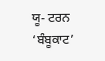ਯੂ- ਟਰਨ ‘ਬੰਬੂਕਾਟ’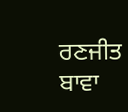ਰਣਜੀਤ ਬਾਵਾ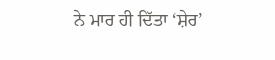ਨੇ ਮਾਰ ਹੀ ਦਿੱਤਾ ‘ਸ਼ੇਰ’